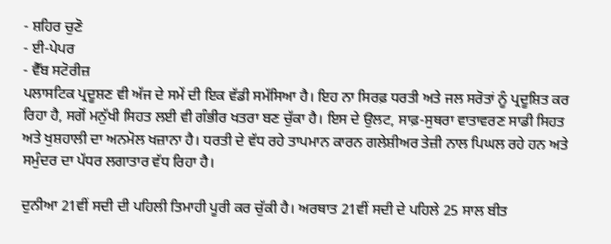- ਸ਼ਹਿਰ ਚੁਣੋ
- ਈ-ਪੇਪਰ
- ਵੈੱਬ ਸਟੋਰੀਜ਼
ਪਲਾਸਟਿਕ ਪ੍ਰਦੂਸ਼ਣ ਵੀ ਅੱਜ ਦੇ ਸਮੇਂ ਦੀ ਇਕ ਵੱਡੀ ਸਮੱਸਿਆ ਹੈ। ਇਹ ਨਾ ਸਿਰਫ਼ ਧਰਤੀ ਅਤੇ ਜਲ ਸਰੋਤਾਂ ਨੂੰ ਪ੍ਰਦੂਸ਼ਿਤ ਕਰ ਰਿਹਾ ਹੈ, ਸਗੋਂ ਮਨੁੱਖੀ ਸਿਹਤ ਲਈ ਵੀ ਗੰਭੀਰ ਖਤਰਾ ਬਣ ਚੁੱਕਾ ਹੈ। ਇਸ ਦੇ ਉਲਟ, ਸਾਫ਼-ਸੁਥਰਾ ਵਾਤਾਵਰਣ ਸਾਡੀ ਸਿਹਤ ਅਤੇ ਖੁਸ਼ਹਾਲੀ ਦਾ ਅਨਮੋਲ ਖਜ਼ਾਨਾ ਹੈ। ਧਰਤੀ ਦੇ ਵੱਧ ਰਹੇ ਤਾਪਮਾਨ ਕਾਰਨ ਗਲੇਸ਼ੀਅਰ ਤੇਜ਼ੀ ਨਾਲ ਪਿਘਲ ਰਹੇ ਹਨ ਅਤੇ ਸਮੁੰਦਰ ਦਾ ਪੱਧਰ ਲਗਾਤਾਰ ਵੱਧ ਰਿਹਾ ਹੈ।

ਦੁਨੀਆ 21ਵੀਂ ਸਦੀ ਦੀ ਪਹਿਲੀ ਤਿਮਾਹੀ ਪੂਰੀ ਕਰ ਚੁੱਕੀ ਹੈ। ਅਰਥਾਤ 21ਵੀਂ ਸਦੀ ਦੇ ਪਹਿਲੇ 25 ਸਾਲ ਬੀਤ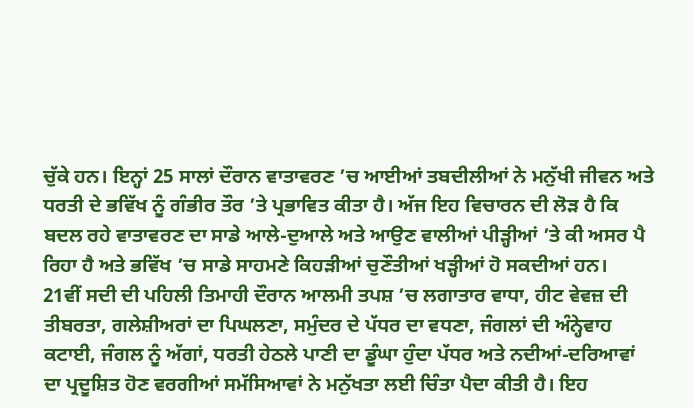ਚੁੱਕੇ ਹਨ। ਇਨ੍ਹਾਂ 25 ਸਾਲਾਂ ਦੌਰਾਨ ਵਾਤਾਵਰਣ ’ਚ ਆਈਆਂ ਤਬਦੀਲੀਆਂ ਨੇ ਮਨੁੱਖੀ ਜੀਵਨ ਅਤੇ ਧਰਤੀ ਦੇ ਭਵਿੱਖ ਨੂੰ ਗੰਭੀਰ ਤੌਰ ’ਤੇ ਪ੍ਰਭਾਵਿਤ ਕੀਤਾ ਹੈ। ਅੱਜ ਇਹ ਵਿਚਾਰਨ ਦੀ ਲੋੜ ਹੈ ਕਿ ਬਦਲ ਰਹੇ ਵਾਤਾਵਰਣ ਦਾ ਸਾਡੇ ਆਲੇ-ਦੁਆਲੇ ਅਤੇ ਆਉਣ ਵਾਲੀਆਂ ਪੀੜ੍ਹੀਆਂ ’ਤੇ ਕੀ ਅਸਰ ਪੈ ਰਿਹਾ ਹੈ ਅਤੇ ਭਵਿੱਖ ’ਚ ਸਾਡੇ ਸਾਹਮਣੇ ਕਿਹੜੀਆਂ ਚੁਣੌਤੀਆਂ ਖੜ੍ਹੀਆਂ ਹੋ ਸਕਦੀਆਂ ਹਨ।
21ਵੀਂ ਸਦੀ ਦੀ ਪਹਿਲੀ ਤਿਮਾਹੀ ਦੌਰਾਨ ਆਲਮੀ ਤਪਸ਼ ’ਚ ਲਗਾਤਾਰ ਵਾਧਾ, ਹੀਟ ਵੇਵਜ਼ ਦੀ ਤੀਬਰਤਾ, ਗਲੇਸ਼ੀਅਰਾਂ ਦਾ ਪਿਘਲਣਾ, ਸਮੁੰਦਰ ਦੇ ਪੱਧਰ ਦਾ ਵਧਣਾ, ਜੰਗਲਾਂ ਦੀ ਅੰਨ੍ਹੇਵਾਹ ਕਟਾਈ, ਜੰਗਲ ਨੂੰ ਅੱਗਾਂ, ਧਰਤੀ ਹੇਠਲੇ ਪਾਣੀ ਦਾ ਡੂੰਘਾ ਹੁੰਦਾ ਪੱਧਰ ਅਤੇ ਨਦੀਆਂ-ਦਰਿਆਵਾਂ ਦਾ ਪ੍ਰਦੂਸ਼ਿਤ ਹੋਣ ਵਰਗੀਆਂ ਸਮੱਸਿਆਵਾਂ ਨੇ ਮਨੁੱਖਤਾ ਲਈ ਚਿੰਤਾ ਪੈਦਾ ਕੀਤੀ ਹੈ। ਇਹ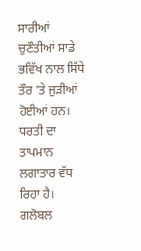ਸਾਰੀਆਂ ਚੁਣੌਤੀਆਂ ਸਾਡੇ ਭਵਿੱਖ ਨਾਲ ਸਿੱਧੇ ਤੌਰ ’ਤੇ ਜੁੜੀਆਂ ਹੋਈਆਂ ਹਨ।
ਧਰਤੀ ਦਾ ਤਾਪਮਾਨ ਲਗਾਤਾਰ ਵੱਧ ਰਿਹਾ ਹੈ। ਗਲੋਬਲ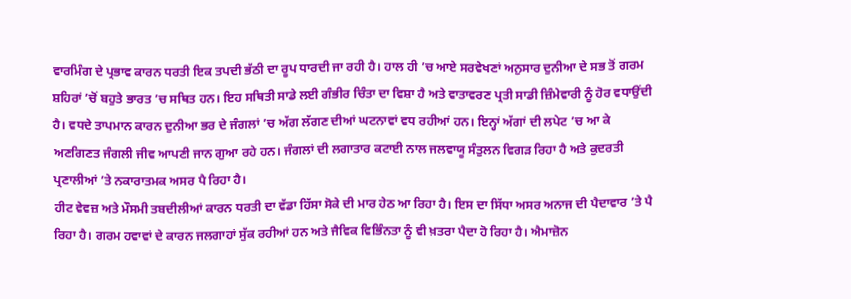ਵਾਰਮਿੰਗ ਦੇ ਪ੍ਰਭਾਵ ਕਾਰਨ ਧਰਤੀ ਇਕ ਤਪਦੀ ਭੱਠੀ ਦਾ ਰੂਪ ਧਾਰਦੀ ਜਾ ਰਹੀ ਹੈ। ਹਾਲ ਹੀ ’ਚ ਆਏ ਸਰਵੇਖਣਾਂ ਅਨੁਸਾਰ ਦੁਨੀਆ ਦੇ ਸਭ ਤੋਂ ਗਰਮ ਸ਼ਹਿਰਾਂ ’ਚੋਂ ਬਹੁਤੇ ਭਾਰਤ ’ਚ ਸਥਿਤ ਹਨ। ਇਹ ਸਥਿਤੀ ਸਾਡੇ ਲਈ ਗੰਭੀਰ ਚਿੰਤਾ ਦਾ ਵਿਸ਼ਾ ਹੈ ਅਤੇ ਵਾਤਾਵਰਣ ਪ੍ਰਤੀ ਸਾਡੀ ਜ਼ਿੰਮੇਵਾਰੀ ਨੂੰ ਹੋਰ ਵਧਾਉਂਦੀ ਹੈ। ਵਧਦੇ ਤਾਪਮਾਨ ਕਾਰਨ ਦੁਨੀਆ ਭਰ ਦੇ ਜੰਗਲਾਂ ’ਚ ਅੱਗ ਲੱਗਣ ਦੀਆਂ ਘਟਨਾਵਾਂ ਵਧ ਰਹੀਆਂ ਹਨ। ਇਨ੍ਹਾਂ ਅੱਗਾਂ ਦੀ ਲਪੇਟ ’ਚ ਆ ਕੇ ਅਣਗਿਣਤ ਜੰਗਲੀ ਜੀਵ ਆਪਣੀ ਜਾਨ ਗੁਆ ਰਹੇ ਹਨ। ਜੰਗਲਾਂ ਦੀ ਲਗਾਤਾਰ ਕਟਾਈ ਨਾਲ ਜਲਵਾਯੂ ਸੰਤੁਲਨ ਵਿਗੜ ਰਿਹਾ ਹੈ ਅਤੇ ਕੁਦਰਤੀ ਪ੍ਰਣਾਲੀਆਂ ’ਤੇ ਨਕਾਰਾਤਮਕ ਅਸਰ ਪੈ ਰਿਹਾ ਹੈ।
ਹੀਟ ਵੇਵਜ਼ ਅਤੇ ਮੌਸਮੀ ਤਬਦੀਲੀਆਂ ਕਾਰਨ ਧਰਤੀ ਦਾ ਵੱਡਾ ਹਿੱਸਾ ਸੋਕੇ ਦੀ ਮਾਰ ਹੇਠ ਆ ਰਿਹਾ ਹੈ। ਇਸ ਦਾ ਸਿੱਧਾ ਅਸਰ ਅਨਾਜ ਦੀ ਪੈਦਾਵਾਰ ’ਤੇ ਪੈ ਰਿਹਾ ਹੈ। ਗਰਮ ਹਵਾਵਾਂ ਦੇ ਕਾਰਨ ਜਲਗਾਹਾਂ ਸੁੱਕ ਰਹੀਆਂ ਹਨ ਅਤੇ ਜੈਵਿਕ ਵਿਭਿੰਨਤਾ ਨੂੰ ਵੀ ਖ਼ਤਰਾ ਪੈਦਾ ਹੋ ਰਿਹਾ ਹੈ। ਐਮਾਜ਼ੋਨ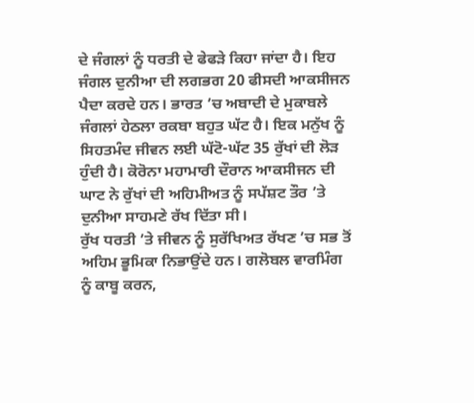ਦੇ ਜੰਗਲਾਂ ਨੂੰ ਧਰਤੀ ਦੇ ਫੇਫੜੇ ਕਿਹਾ ਜਾਂਦਾ ਹੈ। ਇਹ ਜੰਗਲ ਦੁਨੀਆ ਦੀ ਲਗਭਗ 20 ਫੀਸਦੀ ਆਕਸੀਜਨ ਪੈਦਾ ਕਰਦੇ ਹਨ। ਭਾਰਤ ’ਚ ਅਬਾਦੀ ਦੇ ਮੁਕਾਬਲੇ ਜੰਗਲਾਂ ਹੇਠਲਾ ਰਕਬਾ ਬਹੁਤ ਘੱਟ ਹੈ। ਇਕ ਮਨੁੱਖ ਨੂੰ ਸਿਹਤਮੰਦ ਜੀਵਨ ਲਈ ਘੱਟੋ-ਘੱਟ 35 ਰੁੱਖਾਂ ਦੀ ਲੋੜ ਹੁੰਦੀ ਹੈ। ਕੋਰੋਨਾ ਮਹਾਮਾਰੀ ਦੌਰਾਨ ਆਕਸੀਜਨ ਦੀ ਘਾਟ ਨੇ ਰੁੱਖਾਂ ਦੀ ਅਹਿਮੀਅਤ ਨੂੰ ਸਪੱਸ਼ਟ ਤੌਰ ’ਤੇ ਦੁਨੀਆ ਸਾਹਮਣੇ ਰੱਖ ਦਿੱਤਾ ਸੀ।
ਰੁੱਖ ਧਰਤੀ ’ਤੇ ਜੀਵਨ ਨੂੰ ਸੁਰੱਖਿਅਤ ਰੱਖਣ ’ਚ ਸਭ ਤੋਂ ਅਹਿਮ ਭੂਮਿਕਾ ਨਿਭਾਉਂਦੇ ਹਨ। ਗਲੋਬਲ ਵਾਰਮਿੰਗ ਨੂੰ ਕਾਬੂ ਕਰਨ,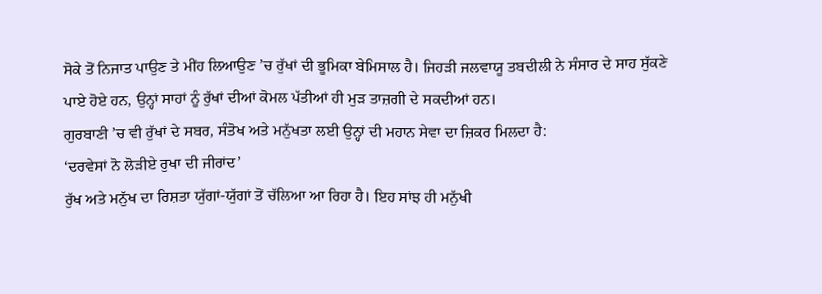ਸੋਕੇ ਤੋਂ ਨਿਜਾਤ ਪਾਉਣ ਤੇ ਮੀਂਹ ਲਿਆਉਣ ’ਚ ਰੁੱਖਾਂ ਦੀ ਭੂਮਿਕਾ ਬੇਮਿਸਾਲ ਹੈ। ਜਿਹੜੀ ਜਲਵਾਯੂ ਤਬਦੀਲੀ ਨੇ ਸੰਸਾਰ ਦੇ ਸਾਹ ਸੁੱਕਣੇ ਪਾਏ ਹੋਏ ਹਨ, ਉਨ੍ਹਾਂ ਸਾਹਾਂ ਨੂੰ ਰੁੱਖਾਂ ਦੀਆਂ ਕੋਮਲ ਪੱਤੀਆਂ ਹੀ ਮੁੜ ਤਾਜ਼ਗੀ ਦੇ ਸਕਦੀਆਂ ਹਨ।
ਗੁਰਬਾਣੀ ’ਚ ਵੀ ਰੁੱਖਾਂ ਦੇ ਸਬਰ, ਸੰਤੋਖ ਅਤੇ ਮਨੁੱਖਤਾ ਲਈ ਉਨ੍ਹਾਂ ਦੀ ਮਹਾਨ ਸੇਵਾ ਦਾ ਜ਼ਿਕਰ ਮਿਲਦਾ ਹੈ:
‘ਦਰਵੇਸਾਂ ਨੋ ਲੋੜੀਏ ਰੁਖਾ ਦੀ ਜੀਰਾਂਦ’
ਰੁੱਖ ਅਤੇ ਮਨੁੱਖ ਦਾ ਰਿਸ਼ਤਾ ਯੁੱਗਾਂ-ਯੁੱਗਾਂ ਤੋਂ ਚੱਲਿਆ ਆ ਰਿਹਾ ਹੈ। ਇਹ ਸਾਂਝ ਹੀ ਮਨੁੱਖੀ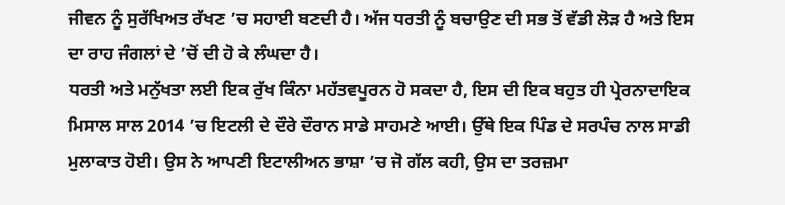ਜੀਵਨ ਨੂੰ ਸੁਰੱਖਿਅਤ ਰੱਖਣ ’ਚ ਸਹਾਈ ਬਣਦੀ ਹੈ। ਅੱਜ ਧਰਤੀ ਨੂੰ ਬਚਾਉਣ ਦੀ ਸਭ ਤੋਂ ਵੱਡੀ ਲੋੜ ਹੈ ਅਤੇ ਇਸ ਦਾ ਰਾਹ ਜੰਗਲਾਂ ਦੇ ’ਚੋਂ ਦੀ ਹੋ ਕੇ ਲੰਘਦਾ ਹੈ।
ਧਰਤੀ ਅਤੇ ਮਨੁੱਖਤਾ ਲਈ ਇਕ ਰੁੱਖ ਕਿੰਨਾ ਮਹੱਤਵਪੂਰਨ ਹੋ ਸਕਦਾ ਹੈ, ਇਸ ਦੀ ਇਕ ਬਹੁਤ ਹੀ ਪ੍ਰੇਰਨਾਦਾਇਕ ਮਿਸਾਲ ਸਾਲ 2014 ’ਚ ਇਟਲੀ ਦੇ ਦੌਰੇ ਦੌਰਾਨ ਸਾਡੇ ਸਾਹਮਣੇ ਆਈ। ਉੱਥੇ ਇਕ ਪਿੰਡ ਦੇ ਸਰਪੰਚ ਨਾਲ ਸਾਡੀ ਮੁਲਾਕਾਤ ਹੋਈ। ਉਸ ਨੇ ਆਪਣੀ ਇਟਾਲੀਅਨ ਭਾਸ਼ਾ ’ਚ ਜੋ ਗੱਲ ਕਹੀ, ਉਸ ਦਾ ਤਰਜ਼ਮਾ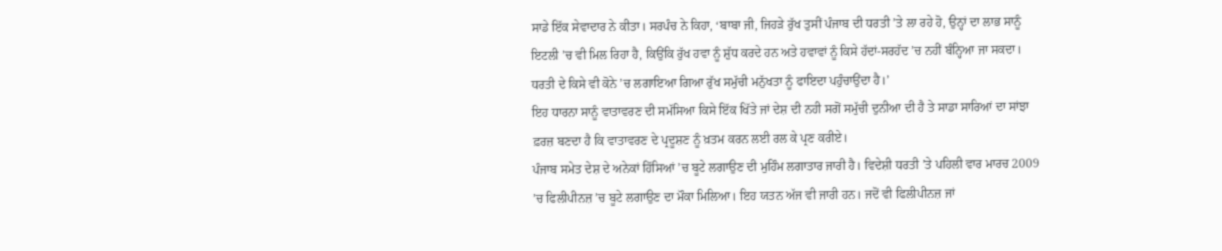ਸਾਡੇ ਇੱਕ ਸੇਵਾਦਾਰ ਨੇ ਕੀਤਾ। ਸਰਪੰਚ ਨੇ ਕਿਹਾ, ‘ਬਾਬਾ ਜੀ, ਜਿਹੜੇ ਰੁੱਖ ਤੁਸੀਂ ਪੰਜਾਬ ਦੀ ਧਰਤੀ ’ਤੇ ਲਾ ਰਹੇ ਹੋ, ਉਨ੍ਹਾਂ ਦਾ ਲਾਭ ਸਾਨੂੰ ਇਟਲੀ ’ਚ ਵੀ ਮਿਲ ਰਿਹਾ ਹੈ, ਕਿਉਂਕਿ ਰੁੱਖ ਹਵਾ ਨੂੰ ਸ਼ੁੱਧ ਕਰਦੇ ਹਨ ਅਤੇ ਹਵਾਵਾਂ ਨੂੰ ਕਿਸੇ ਹੱਦਾਂ-ਸਰਹੱਦ ’ਚ ਨਹੀਂ ਬੰਨ੍ਹਿਆ ਜਾ ਸਕਦਾ। ਧਰਤੀ ਦੇ ਕਿਸੇ ਵੀ ਕੋਨੇ ’ਚ ਲਗਾਇਆ ਗਿਆ ਰੁੱਖ ਸਮੁੱਚੀ ਮਨੁੱਖਤਾ ਨੂੰ ਫਾਇਦਾ ਪਹੁੰਚਾਉਂਦਾ ਹੈ।’
ਇਹ ਧਾਰਨਾ ਸਾਨੂੰ ਵਾਤਾਵਰਣ ਦੀ ਸਮੱਸਿਆ ਕਿਸੇ ਇੱਕ ਖਿੱਤੇ ਜਾਂ ਦੇਸ਼ ਦੀ ਨਹੀ ਸਗੋਂ ਸਮੁੱਚੀ ਦੁਨੀਆ ਦੀ ਹੈ ਤੇ ਸਾਡਾ ਸਾਰਿਆਂ ਦਾ ਸਾਂਝਾ ਫ਼ਰਜ਼ ਬਣਦਾ ਹੈ ਕਿ ਵਾਤਾਵਰਣ ਦੇ ਪ੍ਰਦੂਸ਼ਣ ਨੂੰ ਖ਼ਤਮ ਕਰਨ ਲਈ ਰਲ ਕੇ ਪ੍ਰਣ ਕਰੀਏ।
ਪੰਜਾਬ ਸਮੇਤ ਦੇਸ਼ ਦੇ ਅਨੇਕਾਂ ਹਿੱਸਿਆਂ ’ਚ ਬੂਟੇ ਲਗਾਉਣ ਦੀ ਮੁਹਿੰਮ ਲਗਾਤਾਰ ਜਾਰੀ ਹੈ। ਵਿਦੇਸ਼ੀ ਧਰਤੀ ’ਤੇ ਪਹਿਲੀ ਵਾਰ ਮਾਰਚ 2009 ’ਚ ਫਿਲੀਪੀਨਜ਼ ’ਚ ਬੂਟੇ ਲਗਾਉਣ ਦਾ ਮੌਕਾ ਮਿਲਿਆ। ਇਹ ਯਤਨ ਅੱਜ ਵੀ ਜਾਰੀ ਹਨ। ਜਦੋਂ ਵੀ ਫਿਲੀਪੀਨਜ਼ ਜਾਂ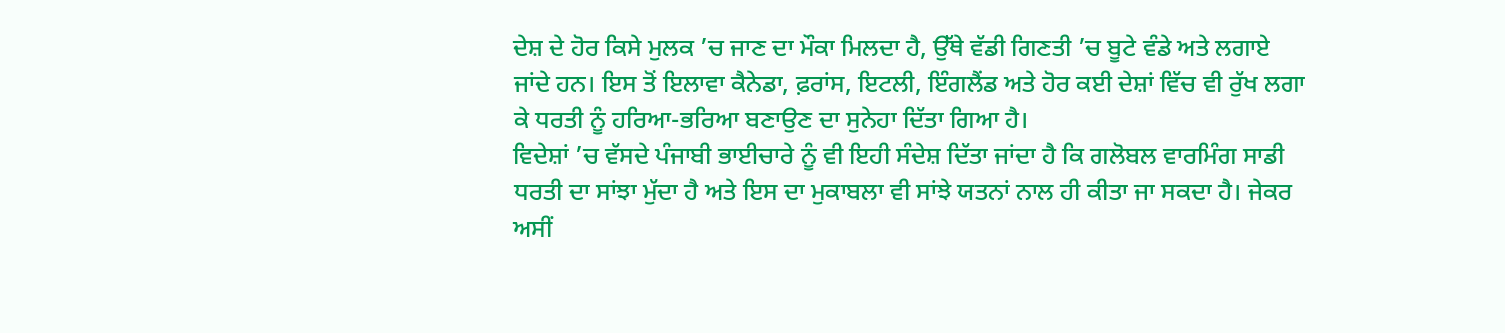ਦੇਸ਼ ਦੇ ਹੋਰ ਕਿਸੇ ਮੁਲਕ ’ਚ ਜਾਣ ਦਾ ਮੌਕਾ ਮਿਲਦਾ ਹੈ, ਉੱਥੇ ਵੱਡੀ ਗਿਣਤੀ ’ਚ ਬੂਟੇ ਵੰਡੇ ਅਤੇ ਲਗਾਏ ਜਾਂਦੇ ਹਨ। ਇਸ ਤੋਂ ਇਲਾਵਾ ਕੈਨੇਡਾ, ਫ਼ਰਾਂਸ, ਇਟਲੀ, ਇੰਗਲੈਂਡ ਅਤੇ ਹੋਰ ਕਈ ਦੇਸ਼ਾਂ ਵਿੱਚ ਵੀ ਰੁੱਖ ਲਗਾ ਕੇ ਧਰਤੀ ਨੂੰ ਹਰਿਆ-ਭਰਿਆ ਬਣਾਉਣ ਦਾ ਸੁਨੇਹਾ ਦਿੱਤਾ ਗਿਆ ਹੈ।
ਵਿਦੇਸ਼ਾਂ ’ਚ ਵੱਸਦੇ ਪੰਜਾਬੀ ਭਾਈਚਾਰੇ ਨੂੰ ਵੀ ਇਹੀ ਸੰਦੇਸ਼ ਦਿੱਤਾ ਜਾਂਦਾ ਹੈ ਕਿ ਗਲੋਬਲ ਵਾਰਮਿੰਗ ਸਾਡੀ ਧਰਤੀ ਦਾ ਸਾਂਝਾ ਮੁੱਦਾ ਹੈ ਅਤੇ ਇਸ ਦਾ ਮੁਕਾਬਲਾ ਵੀ ਸਾਂਝੇ ਯਤਨਾਂ ਨਾਲ ਹੀ ਕੀਤਾ ਜਾ ਸਕਦਾ ਹੈ। ਜੇਕਰ ਅਸੀਂ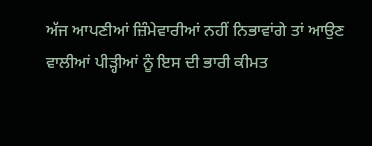ਅੱਜ ਆਪਣੀਆਂ ਜ਼ਿੰਮੇਵਾਰੀਆਂ ਨਹੀਂ ਨਿਭਾਵਾਂਗੇ ਤਾਂ ਆਉਣ ਵਾਲੀਆਂ ਪੀੜ੍ਹੀਆਂ ਨੂੰ ਇਸ ਦੀ ਭਾਰੀ ਕੀਮਤ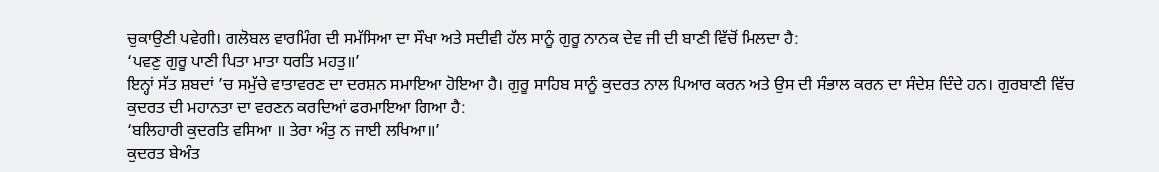ਚੁਕਾਉਣੀ ਪਵੇਗੀ। ਗਲੋਬਲ ਵਾਰਮਿੰਗ ਦੀ ਸਮੱਸਿਆ ਦਾ ਸੌਖਾ ਅਤੇ ਸਦੀਵੀ ਹੱਲ ਸਾਨੂੰ ਗੁਰੂ ਨਾਨਕ ਦੇਵ ਜੀ ਦੀ ਬਾਣੀ ਵਿੱਚੋਂ ਮਿਲਦਾ ਹੈ:
‘ਪਵਣੁ ਗੁਰੂ ਪਾਣੀ ਪਿਤਾ ਮਾਤਾ ਧਰਤਿ ਮਹਤੁ॥’
ਇਨ੍ਹਾਂ ਸੱਤ ਸ਼ਬਦਾਂ ’ਚ ਸਮੁੱਚੇ ਵਾਤਾਵਰਣ ਦਾ ਦਰਸ਼ਨ ਸਮਾਇਆ ਹੋਇਆ ਹੈ। ਗੁਰੂ ਸਾਹਿਬ ਸਾਨੂੰ ਕੁਦਰਤ ਨਾਲ ਪਿਆਰ ਕਰਨ ਅਤੇ ਉਸ ਦੀ ਸੰਭਾਲ ਕਰਨ ਦਾ ਸੰਦੇਸ਼ ਦਿੰਦੇ ਹਨ। ਗੁਰਬਾਣੀ ਵਿੱਚ ਕੁਦਰਤ ਦੀ ਮਹਾਨਤਾ ਦਾ ਵਰਣਨ ਕਰਦਿਆਂ ਫਰਮਾਇਆ ਗਿਆ ਹੈ:
‘ਬਲਿਹਾਰੀ ਕੁਦਰਤਿ ਵਸਿਆ ॥ ਤੇਰਾ ਅੰਤੁ ਨ ਜਾਈ ਲਖਿਆ॥’
ਕੁਦਰਤ ਬੇਅੰਤ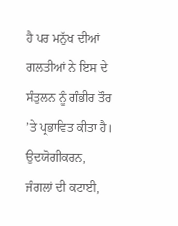ਹੈ ਪਰ ਮਨੁੱਖ ਦੀਆਂ ਗਲਤੀਆਂ ਨੇ ਇਸ ਦੇ ਸੰਤੁਲਨ ਨੂੰ ਗੰਭੀਰ ਤੌਰ ’ਤੇ ਪ੍ਰਭਾਵਿਤ ਕੀਤਾ ਹੈ। ਉਦਯੋਗੀਕਰਨ, ਜੰਗਲਾਂ ਦੀ ਕਟਾਈ,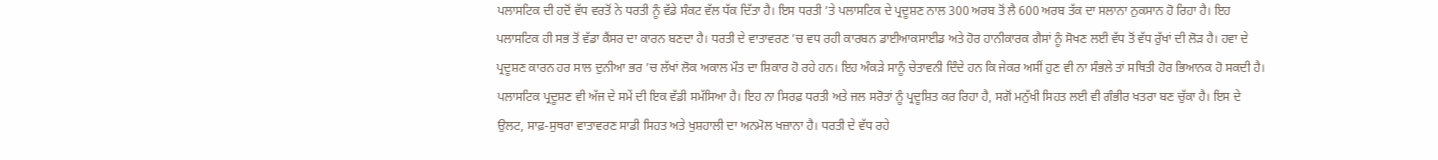ਪਲਾਸਟਿਕ ਦੀ ਹਦੋਂ ਵੱਧ ਵਰਤੋਂ ਨੇ ਧਰਤੀ ਨੂੰ ਵੱਡੇ ਸੰਕਟ ਵੱਲ ਧੱਕ ਦਿੱਤਾ ਹੈ। ਇਸ ਧਰਤੀ ’ਤੇ ਪਲਾਸਟਿਕ ਦੇ ਪ੍ਰਦੂਸ਼ਣ ਨਾਲ 300 ਅਰਬ ਤੋਂ ਲੈ 600 ਅਰਬ ਤੱਕ ਦਾ ਸਲਾਨਾ ਨੁਕਸਾਨ ਹੋ ਰਿਹਾ ਹੈ। ਇਹ ਪਲਾਸਟਿਕ ਹੀ ਸਭ ਤੋਂ ਵੱਡਾ ਕੈਂਸਰ ਦਾ ਕਾਰਨ ਬਣਦਾ ਹੈ। ਧਰਤੀ ਦੇ ਵਾਤਾਵਰਣ ’ਚ ਵਧ ਰਹੀ ਕਾਰਬਨ ਡਾਈਆਕਸਾਈਡ ਅਤੇ ਹੋਰ ਹਾਨੀਕਾਰਕ ਗੈਸਾਂ ਨੂੰ ਸੋਖਣ ਲਈ ਵੱਧ ਤੋਂ ਵੱਧ ਰੁੱਖਾਂ ਦੀ ਲੋੜ ਹੈ। ਹਵਾ ਦੇ ਪ੍ਰਦੂਸ਼ਣ ਕਾਰਨ ਹਰ ਸਾਲ ਦੁਨੀਆ ਭਰ ’ਚ ਲੱਖਾਂ ਲੋਕ ਅਕਾਲ ਮੌਤ ਦਾ ਸ਼ਿਕਾਰ ਹੋ ਰਹੇ ਹਨ। ਇਹ ਅੰਕੜੇ ਸਾਨੂੰ ਚੇਤਾਵਨੀ ਦਿੰਦੇ ਹਨ ਕਿ ਜੇਕਰ ਅਸੀਂ ਹੁਣ ਵੀ ਨਾ ਸੰਭਲੇ ਤਾਂ ਸਥਿਤੀ ਹੋਰ ਭਿਆਨਕ ਹੋ ਸਕਦੀ ਹੈ।
ਪਲਾਸਟਿਕ ਪ੍ਰਦੂਸ਼ਣ ਵੀ ਅੱਜ ਦੇ ਸਮੇਂ ਦੀ ਇਕ ਵੱਡੀ ਸਮੱਸਿਆ ਹੈ। ਇਹ ਨਾ ਸਿਰਫ਼ ਧਰਤੀ ਅਤੇ ਜਲ ਸਰੋਤਾਂ ਨੂੰ ਪ੍ਰਦੂਸ਼ਿਤ ਕਰ ਰਿਹਾ ਹੈ, ਸਗੋਂ ਮਨੁੱਖੀ ਸਿਹਤ ਲਈ ਵੀ ਗੰਭੀਰ ਖਤਰਾ ਬਣ ਚੁੱਕਾ ਹੈ। ਇਸ ਦੇ ਉਲਟ, ਸਾਫ਼-ਸੁਥਰਾ ਵਾਤਾਵਰਣ ਸਾਡੀ ਸਿਹਤ ਅਤੇ ਖੁਸ਼ਹਾਲੀ ਦਾ ਅਨਮੋਲ ਖਜ਼ਾਨਾ ਹੈ। ਧਰਤੀ ਦੇ ਵੱਧ ਰਹੇ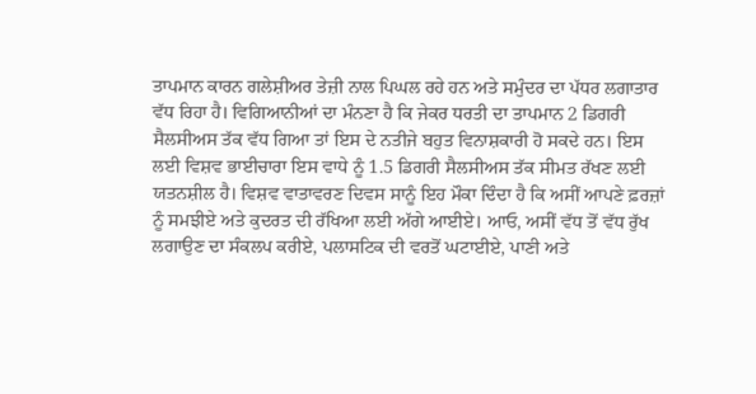ਤਾਪਮਾਨ ਕਾਰਨ ਗਲੇਸ਼ੀਅਰ ਤੇਜ਼ੀ ਨਾਲ ਪਿਘਲ ਰਹੇ ਹਨ ਅਤੇ ਸਮੁੰਦਰ ਦਾ ਪੱਧਰ ਲਗਾਤਾਰ ਵੱਧ ਰਿਹਾ ਹੈ। ਵਿਗਿਆਨੀਆਂ ਦਾ ਮੰਨਣਾ ਹੈ ਕਿ ਜੇਕਰ ਧਰਤੀ ਦਾ ਤਾਪਮਾਨ 2 ਡਿਗਰੀ ਸੈਲਸੀਅਸ ਤੱਕ ਵੱਧ ਗਿਆ ਤਾਂ ਇਸ ਦੇ ਨਤੀਜੇ ਬਹੁਤ ਵਿਨਾਸ਼ਕਾਰੀ ਹੋ ਸਕਦੇ ਹਨ। ਇਸ ਲਈ ਵਿਸ਼ਵ ਭਾਈਚਾਰਾ ਇਸ ਵਾਧੇ ਨੂੰ 1.5 ਡਿਗਰੀ ਸੈਲਸੀਅਸ ਤੱਕ ਸੀਮਤ ਰੱਖਣ ਲਈ ਯਤਨਸ਼ੀਲ ਹੈ। ਵਿਸ਼ਵ ਵਾਤਾਵਰਣ ਦਿਵਸ ਸਾਨੂੰ ਇਹ ਮੌਕਾ ਦਿੰਦਾ ਹੈ ਕਿ ਅਸੀਂ ਆਪਣੇ ਫ਼ਰਜ਼ਾਂ ਨੂੰ ਸਮਝੀਏ ਅਤੇ ਕੁਦਰਤ ਦੀ ਰੱਖਿਆ ਲਈ ਅੱਗੇ ਆਈਏ। ਆਓ, ਅਸੀਂ ਵੱਧ ਤੋਂ ਵੱਧ ਰੁੱਖ ਲਗਾਉਣ ਦਾ ਸੰਕਲਪ ਕਰੀਏ, ਪਲਾਸਟਿਕ ਦੀ ਵਰਤੋਂ ਘਟਾਈਏ, ਪਾਣੀ ਅਤੇ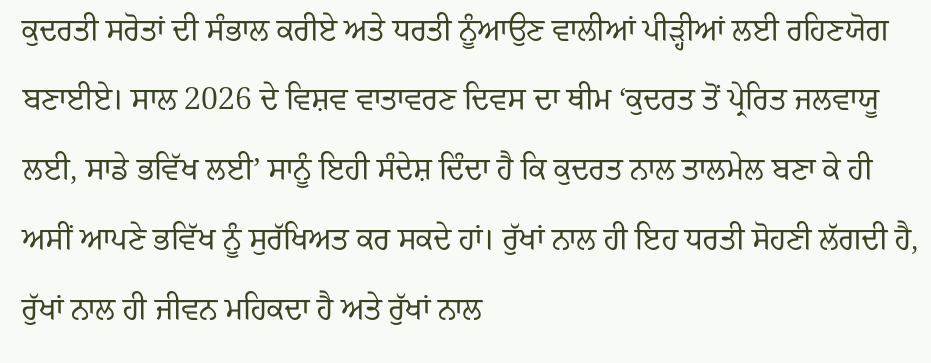ਕੁਦਰਤੀ ਸਰੋਤਾਂ ਦੀ ਸੰਭਾਲ ਕਰੀਏ ਅਤੇ ਧਰਤੀ ਨੂੰਆਉਣ ਵਾਲੀਆਂ ਪੀੜ੍ਹੀਆਂ ਲਈ ਰਹਿਣਯੋਗ ਬਣਾਈਏ। ਸਾਲ 2026 ਦੇ ਵਿਸ਼ਵ ਵਾਤਾਵਰਣ ਦਿਵਸ ਦਾ ਥੀਮ ‘ਕੁਦਰਤ ਤੋਂ ਪ੍ਰੇਰਿਤ ਜਲਵਾਯੂ ਲਈ, ਸਾਡੇ ਭਵਿੱਖ ਲਈ’ ਸਾਨੂੰ ਇਹੀ ਸੰਦੇਸ਼ ਦਿੰਦਾ ਹੈ ਕਿ ਕੁਦਰਤ ਨਾਲ ਤਾਲਮੇਲ ਬਣਾ ਕੇ ਹੀ ਅਸੀਂ ਆਪਣੇ ਭਵਿੱਖ ਨੂੰ ਸੁਰੱਖਿਅਤ ਕਰ ਸਕਦੇ ਹਾਂ। ਰੁੱਖਾਂ ਨਾਲ ਹੀ ਇਹ ਧਰਤੀ ਸੋਹਣੀ ਲੱਗਦੀ ਹੈ, ਰੁੱਖਾਂ ਨਾਲ ਹੀ ਜੀਵਨ ਮਹਿਕਦਾ ਹੈ ਅਤੇ ਰੁੱਖਾਂ ਨਾਲ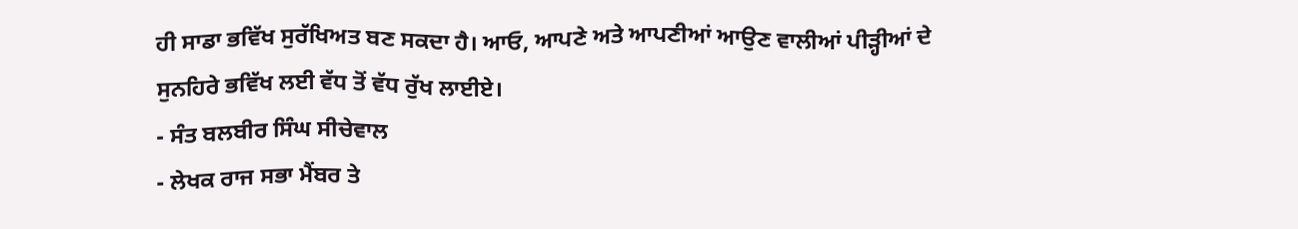ਹੀ ਸਾਡਾ ਭਵਿੱਖ ਸੁਰੱਖਿਅਤ ਬਣ ਸਕਦਾ ਹੈ। ਆਓ, ਆਪਣੇ ਅਤੇ ਆਪਣੀਆਂ ਆਉਣ ਵਾਲੀਆਂ ਪੀੜ੍ਹੀਆਂ ਦੇ ਸੁਨਹਿਰੇ ਭਵਿੱਖ ਲਈ ਵੱਧ ਤੋਂ ਵੱਧ ਰੁੱਖ ਲਾਈਏ।
- ਸੰਤ ਬਲਬੀਰ ਸਿੰਘ ਸੀਚੇਵਾਲ
- ਲੇਖਕ ਰਾਜ ਸਭਾ ਮੈਂਬਰ ਤੇ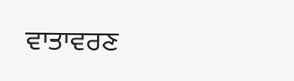ਵਾਤਾਵਰਣ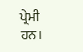ਪ੍ਰੇਮੀ ਹਨ।